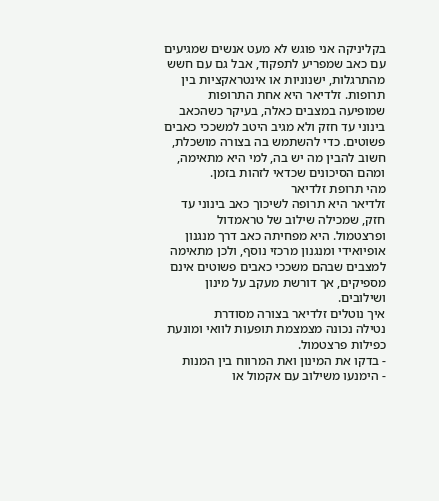בקליניקה אני פוגש לא מעט אנשים שמגיעים עם כאב שמפריע לתפקוד, אבל גם עם חשש מהתרגלות, ישנוניות או אינטראקציות בין תרופות. זלדיאר היא אחת התרופות שמופיעה במצבים כאלה, בעיקר כשהכאב בינוני עד חזק ולא מגיב היטב למשככי כאבים פשוטים. כדי להשתמש בה בצורה מושכלת, חשוב להבין מה יש בה, למי היא מתאימה, ומהם הסיכונים שכדאי לזהות בזמן.
מהי תרופת זלדיאר
זלדיאר היא תרופה לשיכוך כאב בינוני עד חזק, שמכילה שילוב של טראמדול ופרצטמול. היא מפחיתה כאב דרך מנגנון אופיואידי ומנגנון מרכזי נוסף, ולכן מתאימה למצבים שבהם משככי כאבים פשוטים אינם מספיקים, אך דורשת מעקב על מינון ושילובים.
איך נוטלים זלדיאר בצורה מסודרת
נטילה נכונה מצמצמת תופעות לוואי ומונעת כפילות פרצטמול.
- בדקו את המינון ואת המרווח בין המנות
- הימנעו משילוב עם אקמול או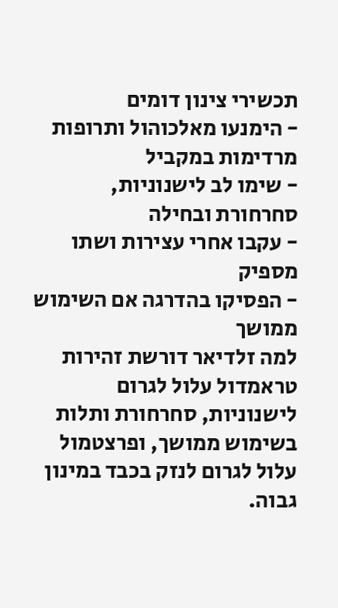תכשירי צינון דומים
- הימנעו מאלכוהול ותרופות מרדימות במקביל
- שימו לב לישנוניות, סחרחורת ובחילה
- עקבו אחרי עצירות ושתו מספיק
- הפסיקו בהדרגה אם השימוש ממושך
למה זלדיאר דורשת זהירות
טראמדול עלול לגרום לישנוניות, סחרחורת ותלות בשימוש ממושך, ופרצטמול עלול לגרום לנזק בכבד במינון גבוה.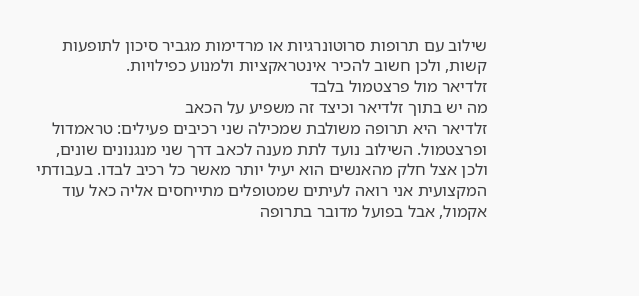שילוב עם תרופות סרוטונרגיות או מרדימות מגביר סיכון לתופעות קשות, ולכן חשוב להכיר אינטראקציות ולמנוע כפילויות.
זלדיאר מול פרצטמול בלבד
מה יש בתוך זלדיאר וכיצד זה משפיע על הכאב
זלדיאר היא תרופה משולבת שמכילה שני רכיבים פעילים: טראמדול ופרצטמול. השילוב נועד לתת מענה לכאב דרך שני מנגנונים שונים, ולכן אצל חלק מהאנשים הוא יעיל יותר מאשר כל רכיב לבדו. בעבודתי המקצועית אני רואה לעיתים שמטופלים מתייחסים אליה כאל עוד אקמול, אבל בפועל מדובר בתרופה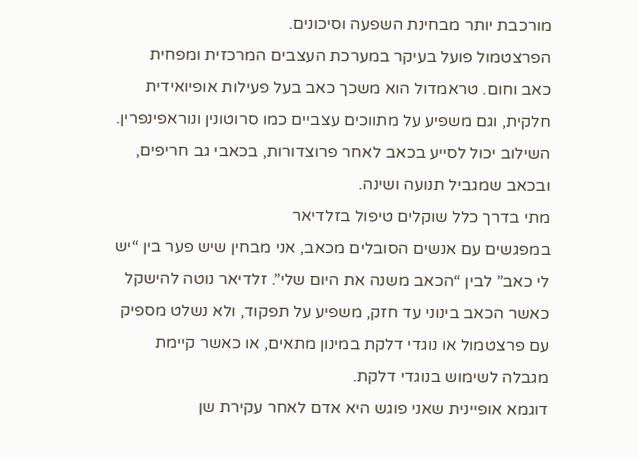מורכבת יותר מבחינת השפעה וסיכונים.
הפרצטמול פועל בעיקר במערכת העצבים המרכזית ומפחית כאב וחום. טראמדול הוא משכך כאב בעל פעילות אופיואידית חלקית, וגם משפיע על מתווכים עצביים כמו סרוטונין ונוראפינפרין. השילוב יכול לסייע בכאב לאחר פרוצדורות, בכאבי גב חריפים, ובכאב שמגביל תנועה ושינה.
מתי בדרך כלל שוקלים טיפול בזלדיאר
במפגשים עם אנשים הסובלים מכאב, אני מבחין שיש פער בין “יש לי כאב” לבין “הכאב משנה את היום שלי”. זלדיאר נוטה להישקל כאשר הכאב בינוני עד חזק, משפיע על תפקוד, ולא נשלט מספיק עם פרצטמול או נוגדי דלקת במינון מתאים, או כאשר קיימת מגבלה לשימוש בנוגדי דלקת.
דוגמא אופיינית שאני פוגש היא אדם לאחר עקירת שן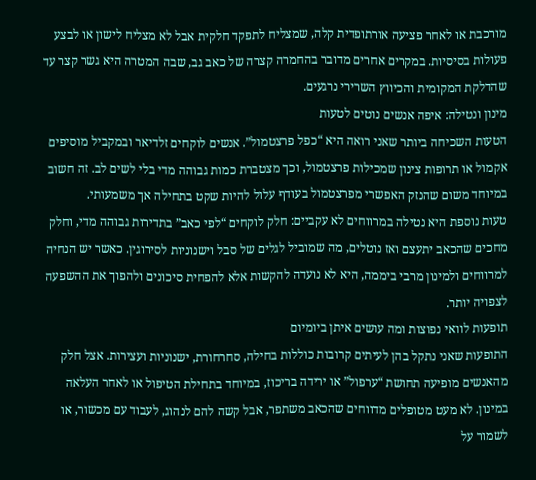מורכבת או לאחר פציעה אורתופדית קלה, שמצליח לתפקד חלקית אבל לא מצליח לישון או לבצע פעולות בסיסיות. במקרים אחרים מדובר בהחמרה קצרה של כאב גב, שבה המטרה היא גשר קצר עד שהדלקת המקומית והכיווץ השרירי נרגעים.
מינון ונטילה: איפה אנשים נוטים לטעות
הטעות השכיחה ביותר שאני רואה היא “כפל פרצטמול”. אנשים לוקחים זלדיאר ובמקביל מוסיפים אקמול או תרופות צינון שמכילות פרצטמול, וכך מצטברת כמות גבוהה מדי בלי לשים לב. זה חשוב במיוחד משום שהנזק האפשרי מפרצטמול בעודף עלול להיות שקט בתחילה אך משמעותי.
טעות נוספת היא נטילה במרווחים לא עקביים: חלק לוקחים “לפי כאב” בתדירות גבוהה מדי, וחלק מחכים שהכאב יתעצם ואז נוטלים, מה שמוביל לגלים של סבל וישנוניות לסירוגין. כאשר יש הנחיה למרווחים ולמינון מרבי ביממה, היא לא נועדה להקשות אלא להפחית סיכונים ולהפוך את ההשפעה לצפויה יותר.
תופעות לוואי נפוצות ומה עושים איתן ביומיום
התופעות שאני נתקל בהן לעיתים קרובות כוללות בחילה, סחרחורת, ישנוניות ועצירות. אצל חלק מהאנשים מופיעה תחושת “ערפול” או ירידה בריכוז, במיוחד בתחילת הטיפול או לאחר העלאה במינון. לא מעט מטופלים מדווחים שהכאב משתפר, אבל קשה להם לנהוג, לעבוד עם מכשור, או לשמור על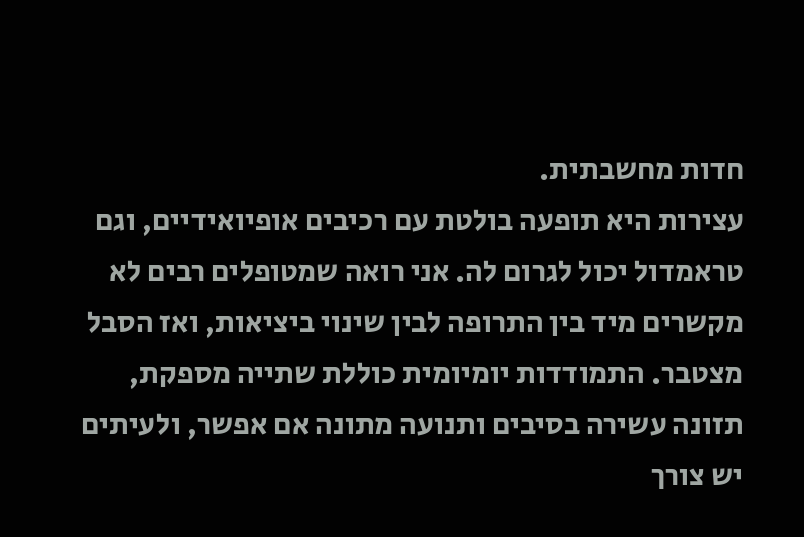חדות מחשבתית.
עצירות היא תופעה בולטת עם רכיבים אופיואידיים, וגם טראמדול יכול לגרום לה. אני רואה שמטופלים רבים לא מקשרים מיד בין התרופה לבין שינוי ביציאות, ואז הסבל מצטבר. התמודדות יומיומית כוללת שתייה מספקת, תזונה עשירה בסיבים ותנועה מתונה אם אפשר, ולעיתים יש צורך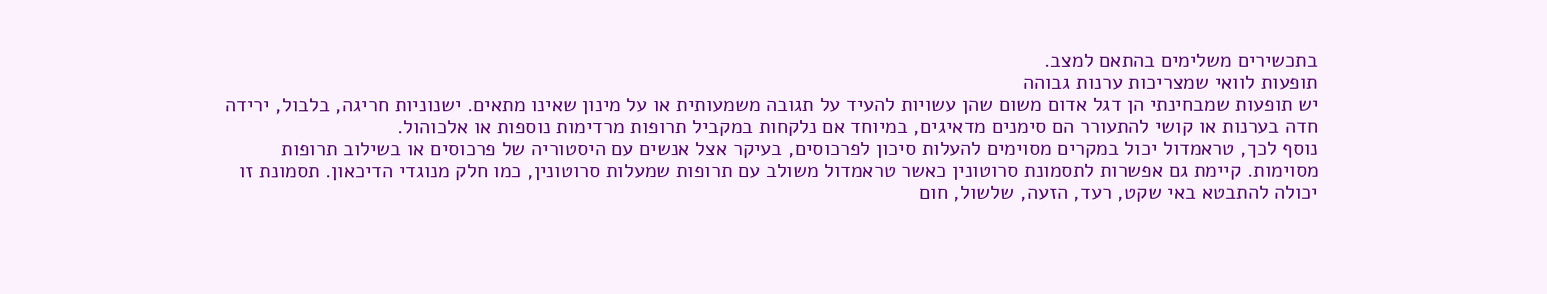בתכשירים משלימים בהתאם למצב.
תופעות לוואי שמצריכות ערנות גבוהה
יש תופעות שמבחינתי הן דגל אדום משום שהן עשויות להעיד על תגובה משמעותית או על מינון שאינו מתאים. ישנוניות חריגה, בלבול, ירידה חדה בערנות או קושי להתעורר הם סימנים מדאיגים, במיוחד אם נלקחות במקביל תרופות מרדימות נוספות או אלכוהול.
נוסף לכך, טראמדול יכול במקרים מסוימים להעלות סיכון לפרכוסים, בעיקר אצל אנשים עם היסטוריה של פרכוסים או בשילוב תרופות מסוימות. קיימת גם אפשרות לתסמונת סרוטונין כאשר טראמדול משולב עם תרופות שמעלות סרוטונין, כמו חלק מנוגדי הדיכאון. תסמונת זו יכולה להתבטא באי שקט, רעד, הזעה, שלשול, חום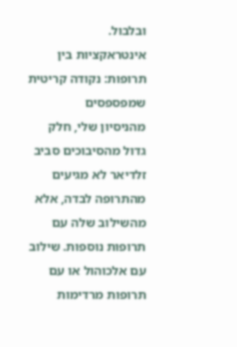ובלבול.
אינטראקציות בין תרופות: נקודה קריטית שמפספסים
מהניסיון שלי, חלק גדול מהסיבוכים סביב זלדיאר לא מגיעים מהתרופה לבדה, אלא מהשילוב שלה עם תרופות נוספות. שילוב עם אלכוהול או עם תרופות מרדימות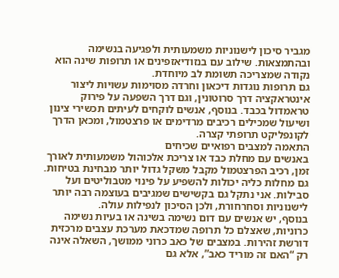מגביר סיכון לישנוניות משמעותית ולפגיעה בנשימה ובהתמצאות. שילוב עם בנזודיאזפינים או תרופות שינה הוא נקודה שמצריכה תשומת לב מיוחדת.
גם תרופות נוגדות דיכאון וחרדה מסוימות עשויות ליצור אינטראקציה דרך סרוטונין, וגם דרך השפעה על פירוק טראמדול בכבד. בנוסף, אנשים לוקחים לעיתים תכשירי צינון ושיעול שמכילים רכיבים מרדימים או פרצטמול, ומכאן הדרך לקונפליקט תרופתי קצרה.
התאמה למצבים רפואיים שכיחים
באנשים עם מחלת כבד או צריכת אלכוהול משמעותית לאורך זמן, רכיב הפרצטמול מקבל משקל גדול יותר מבחינת בטיחות. גם מחלות כליה יכולות להשפיע על פינוי מטבוליטים ועל סבילות. אני נתקל גם בקשישים שמגיבים בעוצמה רבה יותר לישנוניות וסחרחורת, ולכן הסיכון לנפילות עולה.
בנוסף, יש אנשים עם דום נשימה בשינה או בעיות נשימה כרוניות, שאצלם כל תרופה שמדכאת מערכת עצבים מרכזית דורשת זהירות. במצבים של כאב כרוני ממושך, השאלה אינה רק “האם זה מוריד כאב”, אלא גם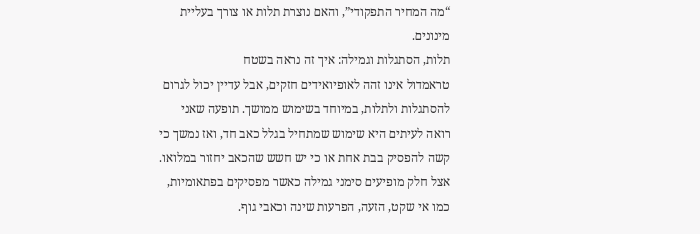“מה המחיר התפקודי”, והאם נוצרת תלות או צורך בעליית מינונים.
תלות, הסתגלות וגמילה: איך זה נראה בשטח
טראמדול אינו זהה לאופיואידים חזקים, אבל עדיין יכול לגרום להסתגלות ולתלות, במיוחד בשימוש ממושך. תופעה שאני רואה לעיתים היא שימוש שמתחיל בגלל כאב חד, ואז נמשך כי קשה להפסיק בבת אחת או כי יש חשש שהכאב יחזור במלואו. אצל חלק מופיעים סימני גמילה כאשר מפסיקים בפתאומיות, כמו אי שקט, הזעה, הפרעות שינה וכאבי גוף.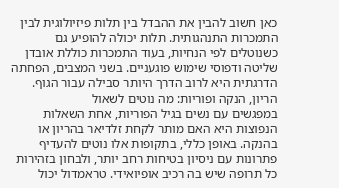כאן חשוב להבין את ההבדל בין תלות פיזיולוגית לבין התמכרות התנהגותית. תלות יכולה להופיע גם כשנוטלים לפי הנחיות, בעוד התמכרות כוללת אובדן שליטה ודפוסי שימוש פוגעניים. בשני המצבים, הפחתה הדרגתית היא לרוב הדרך היותר סבילה עבור הגוף.
הריון, הנקה ופוריות: מה נוטים לשאול
במפגשים עם נשים בגיל הפוריות, אחת השאלות הנפוצות היא האם מותר לקחת זלדיאר בהריון או בהנקה. באופן כללי, בתקופות אלו נוטים להעדיף פתרונות עם ניסיון בטיחות רחב יותר, ולבחון בזהירות כל תרופה שיש בה רכיב אופיואידי. טראמדול יכול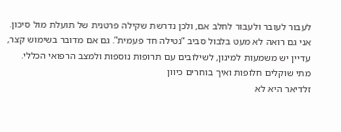לעבור לעובר ולעבור לחלב אם, ולכן נדרשת שקילה פרטנית של תועלת מול סיכון.
אני גם רואה לא מעט בלבול סביב “נטילה חד פעמית”. גם אם מדובר בשימוש קצר, עדיין יש משמעות למינון, לשילובים עם תרופות נוספות ולמצב הרפואי הכללי.
מתי שוקלים חלופות ואיך בוחרים כיוון
זלדיאר היא לא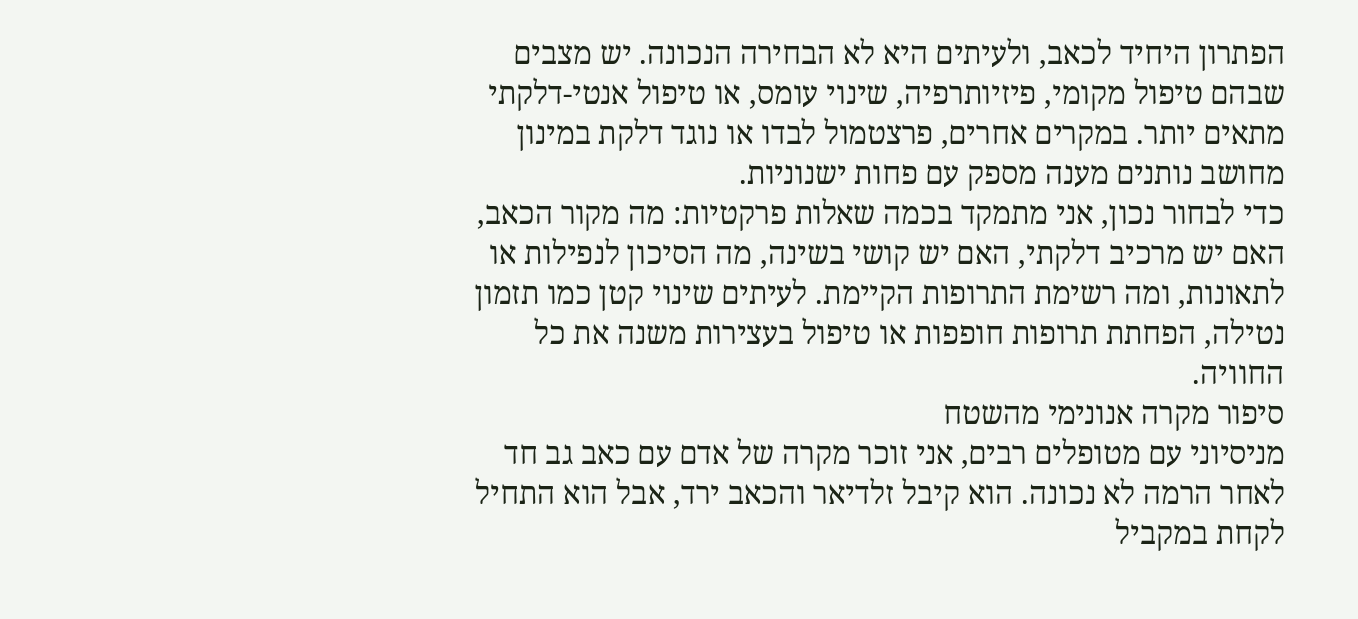הפתרון היחיד לכאב, ולעיתים היא לא הבחירה הנכונה. יש מצבים שבהם טיפול מקומי, פיזיותרפיה, שינוי עומס, או טיפול אנטי-דלקתי מתאים יותר. במקרים אחרים, פרצטמול לבדו או נוגד דלקת במינון מחושב נותנים מענה מספק עם פחות ישנוניות.
כדי לבחור נכון, אני מתמקד בכמה שאלות פרקטיות: מה מקור הכאב, האם יש מרכיב דלקתי, האם יש קושי בשינה, מה הסיכון לנפילות או לתאונות, ומה רשימת התרופות הקיימת. לעיתים שינוי קטן כמו תזמון נטילה, הפחתת תרופות חופפות או טיפול בעצירות משנה את כל החוויה.
סיפור מקרה אנונימי מהשטח
מניסיוני עם מטופלים רבים, אני זוכר מקרה של אדם עם כאב גב חד לאחר הרמה לא נכונה. הוא קיבל זלדיאר והכאב ירד, אבל הוא התחיל לקחת במקביל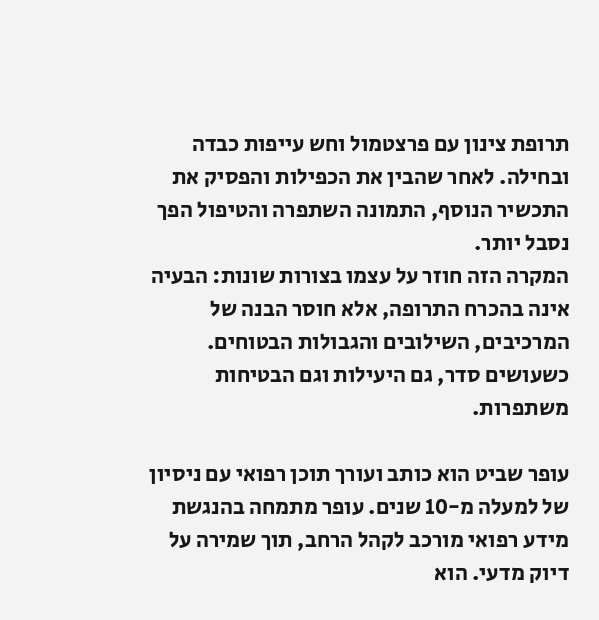תרופת צינון עם פרצטמול וחש עייפות כבדה ובחילה. לאחר שהבין את הכפילות והפסיק את התכשיר הנוסף, התמונה השתפרה והטיפול הפך נסבל יותר.
המקרה הזה חוזר על עצמו בצורות שונות: הבעיה אינה בהכרח התרופה, אלא חוסר הבנה של המרכיבים, השילובים והגבולות הבטוחים. כשעושים סדר, גם היעילות וגם הבטיחות משתפרות.

עופר שביט הוא כותב ועורך תוכן רפואי עם ניסיון של למעלה מ-10 שנים. עופר מתמחה בהנגשת מידע רפואי מורכב לקהל הרחב, תוך שמירה על דיוק מדעי. הוא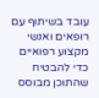עובד בשיתוף עם רופאים ואנשי מקצוע רפואיים כדי להבטיח שהתוכן מבוסס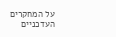על המחקרים העדכניים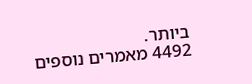ביותר.
4492 מאמרים נוספים